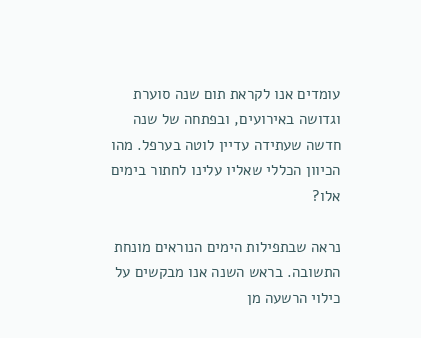עומדים אנו לקראת תום שנה סוערת וגדושה באירועים, ובפתחה של שנה חדשה שעתידה עדיין לוטה בערפל. מהו הכיוון הכללי שאליו עלינו לחתור בימים אלו?

נראה שבתפילות הימים הנוראים מונחת התשובה. בראש השנה אנו מבקשים על כילוי הרשעה מן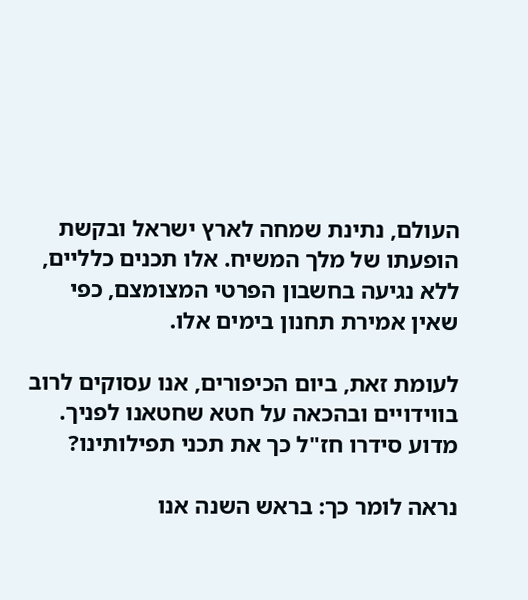העולם, נתינת שמחה לארץ ישראל ובקשת הופעתו של מלך המשיח. אלו תכנים כלליים, ללא נגיעה בחשבון הפרטי המצומצם, כפי שאין אמירת תחנון בימים אלו.

לעומת זאת, ביום הכיפורים, אנו עסוקים לרוב בווידויים ובהכאה על חטא שחטאנו לפניך. מדוע סידרו חז"ל כך את תכני תפילותינו?

נראה לומר כך: בראש השנה אנו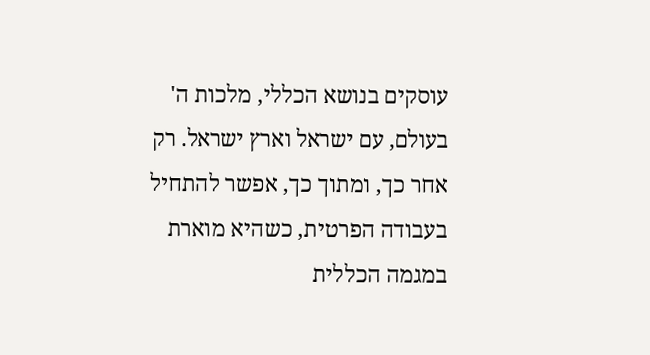עוסקים בנושא הכללי, מלכות ה' בעולם, עם ישראל וארץ ישראל. רק אחר כך, ומתוך כך, אפשר להתחיל בעבודה הפרטית, כשהיא מוארת במגמה הכללית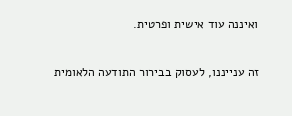ואיננה עוד אישית ופרטית.

זה ענייננו, לעסוק בבירור התודעה הלאומית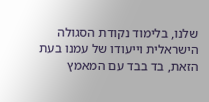שלנו, בלימוד נקודת הסגולה הישראלית וייעודו של עמנו בעת הזאת, בד בבד עם המאמץ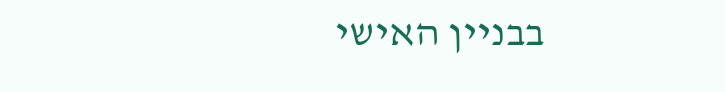בבניין האישי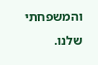והמשפחתי שלנו.